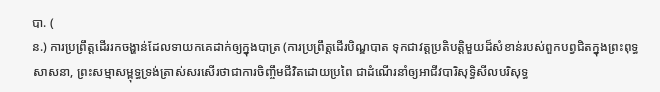បា. (
ន.) ការប្រព្រឹត្តដើររកចង្ហាន់ដែលទាយកគេដាក់ឲ្យក្នុងបាត្រ (ការប្រព្រឹត្តដើរបិណ្ឌបាត ទុកជាវត្តប្រតិបត្តិមួយដ៏សំខាន់របស់ពួកបព្វជិតក្នុងព្រះពុទ្ធសាសនា, ព្រះសម្មាសម្ពុទ្ធទ្រង់ត្រាស់សរសើរថាជាការចិញ្ចឹមជីវិតដោយប្រពៃ ជាដំណើរនាំឲ្យអាជីវបារិសុទ្ធិសីលបរិសុទ្ធ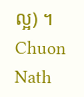ល្អ) ។
Chuon Nath